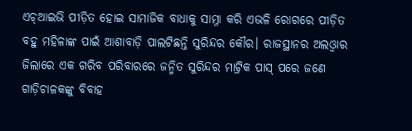ଏଚ୍ଆଇଭି ପୀଡ଼ିତ ହୋଇ ସାମାଜିକ ବାଧାକୁ ସାମ୍ନା କରି ଏଭଳି ରୋଗରେ ପୀଡ଼ିତ ବହୁ ମହିଳାଙ୍କ ପାଇଁ ଆଶାବାଡ଼ି ପାଲଟିଛନ୍ତି ସୁରିନ୍ଦର କୌର। ରାଜସ୍ଥାନର ଅଲଓ୍ବାର ଜିଲାରେ ଏକ ଗରିବ ପରିବାରରେ ଜନ୍ମିତ ସୁରିନ୍ଦର ମାଟ୍ରିକ ପାସ୍ ପରେ ଜଣେ ଗାଡ଼ିଚାଳକଙ୍କୁ ବିବାହ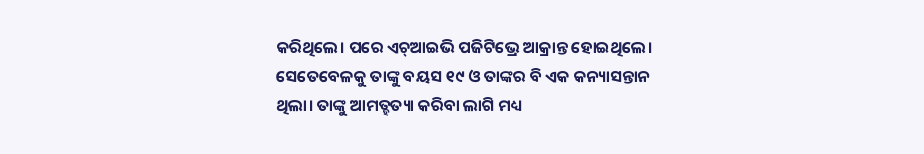କରିଥିଲେ। ପରେ ଏଚ୍ଆଇଭି ପଜିଟିଭ୍ରେ ଆକ୍ରାନ୍ତ ହୋଇଥିଲେ। ସେତେବେଳକୁ ତାଙ୍କୁ ବୟସ ୧୯ ଓ ତାଙ୍କର ବି ଏକ କନ୍ୟାସନ୍ତାନ ଥିଲା। ତାଙ୍କୁ ଆମତ୍ହତ୍ୟା କରିବା ଲାଗି ମଧ୍ୟ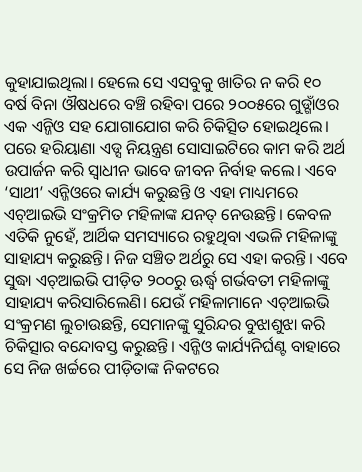କୁହାଯାଇଥିଲା। ହେଲେ ସେ ଏସବୁକୁ ଖାତିର ନ କରି ୧୦ ବର୍ଷ ବିନା ଔଷଧରେ ବଞ୍ଚି ରହିବା ପରେ ୨୦୦୫ରେ ଗୁଡ୍ଗାଁଓର ଏକ ଏନ୍ଜିଓ ସହ ଯୋଗାଯୋଗ କରି ଚିକିତ୍ସିତ ହୋଇଥିଲେ। ପରେ ହରିୟାଣା ଏଡ୍ସ ନିୟନ୍ତ୍ରଣ ସୋସାଇଟିରେ କାମ କରି ଅର୍ଥ ଉପାର୍ଜନ କରି ସ୍ବାଧୀନ ଭାବେ ଜୀବନ ନିର୍ବାହ କଲେ। ଏବେ ‘ସାଥୀ’ ଏନ୍ଜିଓରେ କାର୍ଯ୍ୟ କରୁଛନ୍ତି ଓ ଏହା ମାଧ୍ୟମରେ ଏଚ୍ଆଇଭି ସଂକ୍ରମିତ ମହିଳାଙ୍କ ଯନତ୍ ନେଉଛନ୍ତି। କେବଳ ଏତିକି ନୁହେଁ, ଆର୍ଥିକ ସମସ୍ୟାରେ ରହୁଥିବା ଏଭଳି ମହିଳାଙ୍କୁ ସାହାଯ୍ୟ କରୁଛନ୍ତି। ନିଜ ସଞ୍ଚିତ ଅର୍ଥରୁ ସେ ଏହା କରନ୍ତି। ଏବେ ସୁଦ୍ଧା ଏଚ୍ଆଇଭି ପୀଡ଼ିତ ୨୦୦ରୁ ଊର୍ଦ୍ଧ୍ୱ ଗର୍ଭବତୀ ମହିଳାଙ୍କୁ ସାହାଯ୍ୟ କରିସାରିଲେଣି। ଯେଉଁ ମହିଳାମାନେ ଏଚ୍ଆଇଭି ସଂକ୍ରମଣ ଲୁଚାଉଛନ୍ତି, ସେମାନଙ୍କୁ ସୁରିନ୍ଦର ବୁଝାଶୁଝା କରି ଚିକିତ୍ସାର ବନ୍ଦୋବସ୍ତ କରୁଛନ୍ତି। ଏନ୍ଜିଓ କାର୍ଯ୍ୟନିର୍ଘଣ୍ଟ ବାହାରେ ସେ ନିଜ ଖର୍ଚ୍ଚରେ ପୀଡ଼ିତାଙ୍କ ନିକଟରେ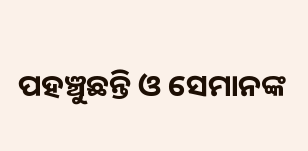ପହଞ୍ଚୁଛନ୍ତି ଓ ସେମାନଙ୍କ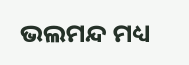ଭଲମନ୍ଦ ମଧ୍ୟ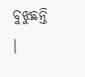ବୁଝୁଛନ୍ତି ।